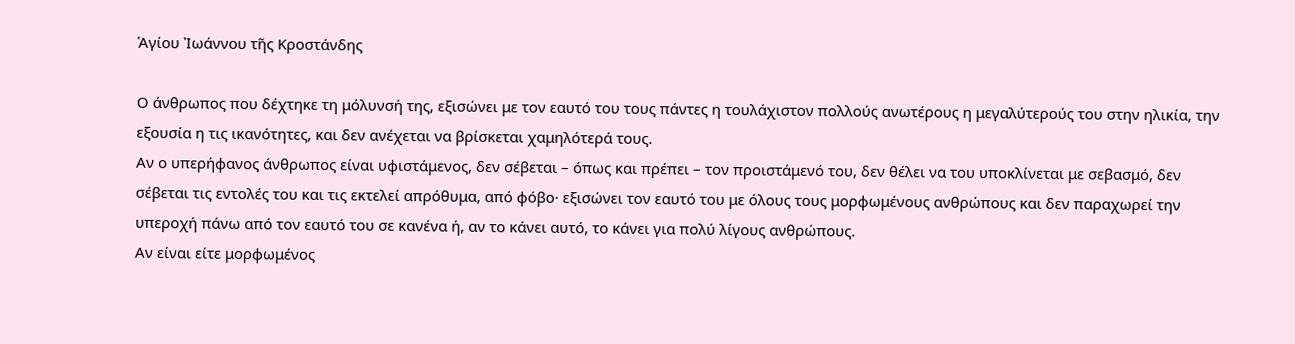Ἁγίου Ἰωάννου τῆς Κροστάνδης

Ο άνθρωπος που δέχτηκε τη μόλυνσή της, εξισώνει με τον εαυτό του τους πάντες η τουλάχιστον πολλούς ανωτέρους η μεγαλύτερούς του στην ηλικία, την εξουσία η τις ικανότητες, και δεν ανέχεται να βρίσκεται χαμηλότερά τους.
Αν ο υπερήφανος άνθρωπος είναι υφιστάμενος, δεν σέβεται – όπως και πρέπει – τον προιστάμενό του, δεν θέλει να του υποκλίνεται με σεβασμό, δεν σέβεται τις εντολές του και τις εκτελεί απρόθυμα, από φόβο· εξισώνει τον εαυτό του με όλους τους μορφωμένους ανθρώπους και δεν παραχωρεί την υπεροχή πάνω από τον εαυτό του σε κανένα ή, αν το κάνει αυτό, το κάνει για πολύ λίγους ανθρώπους.
Αν είναι είτε μορφωμένος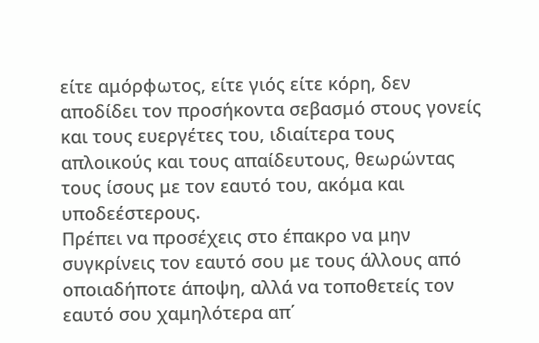είτε αμόρφωτος, είτε γιός είτε κόρη, δεν αποδίδει τον προσήκοντα σεβασμό στους γονείς και τους ευεργέτες του, ιδιαίτερα τους απλοικούς και τους απαίδευτους, θεωρώντας τους ίσους με τον εαυτό του, ακόμα και υποδεέστερους.
Πρέπει να προσέχεις στο έπακρο να μην συγκρίνεις τον εαυτό σου με τους άλλους από οποιαδήποτε άποψη, αλλά να τοποθετείς τον εαυτό σου χαμηλότερα απ΄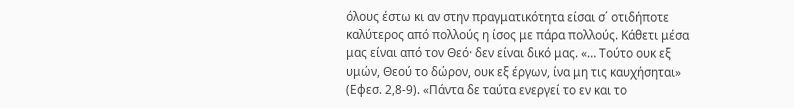όλους έστω κι αν στην πραγματικότητα είσαι σ΄ οτιδήποτε καλύτερος από πολλούς η ίσος με πάρα πολλούς. Κάθετι μέσα μας είναι από τον Θεό· δεν είναι δικό μας. «… Τούτο ουκ εξ υμών, Θεού το δώρον, ουκ εξ έργων, ίνα μη τις καυχήσηται» (Εφεσ. 2,8-9). «Πάντα δε ταύτα ενεργεί το εν και το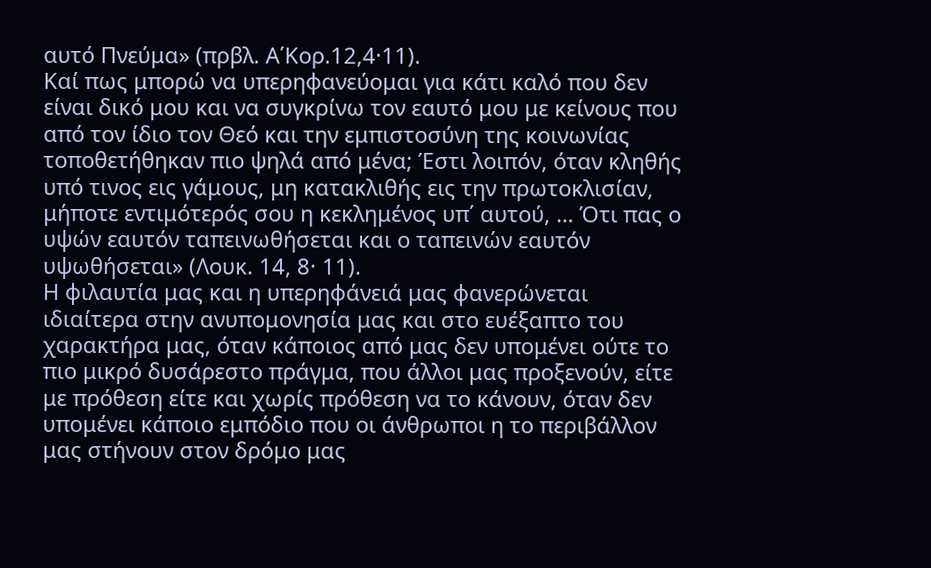αυτό Πνεύμα» (πρβλ. Α΄Κορ.12,4·11).
Καί πως μπορώ να υπερηφανεύομαι για κάτι καλό που δεν είναι δικό μου και να συγκρίνω τον εαυτό μου με κείνους που από τον ίδιο τον Θεό και την εμπιστοσύνη της κοινωνίας τοποθετήθηκαν πιο ψηλά από μένα; Έστι λοιπόν, όταν κληθής υπό τινος εις γάμους, μη κατακλιθής εις την πρωτοκλισίαν, μήποτε εντιμότερός σου η κεκλημένος υπ΄ αυτού, … Ότι πας ο υψών εαυτόν ταπεινωθήσεται και ο ταπεινών εαυτόν υψωθήσεται» (Λουκ. 14, 8· 11).
Η φιλαυτία μας και η υπερηφάνειά μας φανερώνεται ιδιαίτερα στην ανυπομονησία μας και στο ευέξαπτο του χαρακτήρα μας, όταν κάποιος από μας δεν υπομένει ούτε το πιο μικρό δυσάρεστο πράγμα, που άλλοι μας προξενούν, είτε με πρόθεση είτε και χωρίς πρόθεση να το κάνουν, όταν δεν υπομένει κάποιο εμπόδιο που οι άνθρωποι η το περιβάλλον μας στήνουν στον δρόμο μας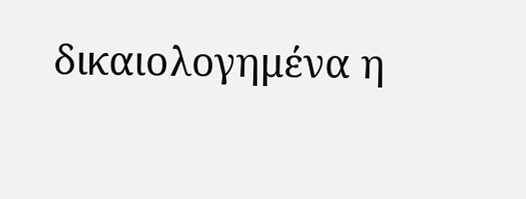δικαιολογημένα η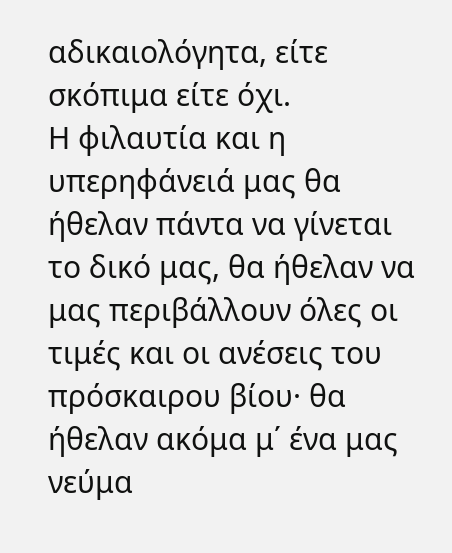αδικαιολόγητα, είτε σκόπιμα είτε όχι.
Η φιλαυτία και η υπερηφάνειά μας θα ήθελαν πάντα να γίνεται το δικό μας, θα ήθελαν να μας περιβάλλουν όλες οι τιμές και οι ανέσεις του πρόσκαιρου βίου· θα ήθελαν ακόμα μ΄ ένα μας νεύμα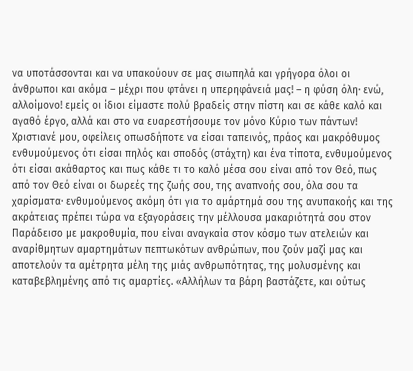να υποτάσσονται και να υπακούουν σε μας σιωπηλά και γρήγορα όλοι οι άνθρωποι και ακόμα – μέχρι που φτάνει η υπερηφάνειά μας! – η φύση όλη· ενώ, αλλοίμονο! εμείς οι ίδιοι είμαστε πολύ βραδείς στην πίστη και σε κάθε καλό και αγαθό έργο, αλλά και στο να ευαρεστήσουμε τον μόνο Κύριο των πάντων!
Χριστιανέ μου, οφείλεις οπωσδήποτε να είσαι ταπεινός, πράος και μακρόθυμος ενθυμούμενος ότι είσαι πηλός και σποδός (στάχτη) και ένα τίποτα, ενθυμούμενος ότι είσαι ακάθαρτος και πως κάθε τι το καλό μέσα σου είναι από τον Θεό, πως από τον Θεό είναι οι δωρεές της ζωής σου, της αναπνοής σου, όλα σου τα χαρίσματα· ενθυμούμενος ακόμη ότι για το αμάρτημά σου της ανυπακοής και της ακράτειας πρέπει τώρα να εξαγοράσεις την μέλλουσα μακαριότητά σου στον
Παράδεισο με μακροθυμία, που είναι αναγκαία στον κόσμο των ατελειών και αναρίθμητων αμαρτημάτων πεπτωκότων ανθρώπων, που ζούν μαζί μας και αποτελούν τα αμέτρητα μέλη της μιάς ανθρωπότητας, της μολυσμένης και καταβεβλημένης από τις αμαρτίες. «Αλλήλων τα βάρη βαστάζετε, και ούτως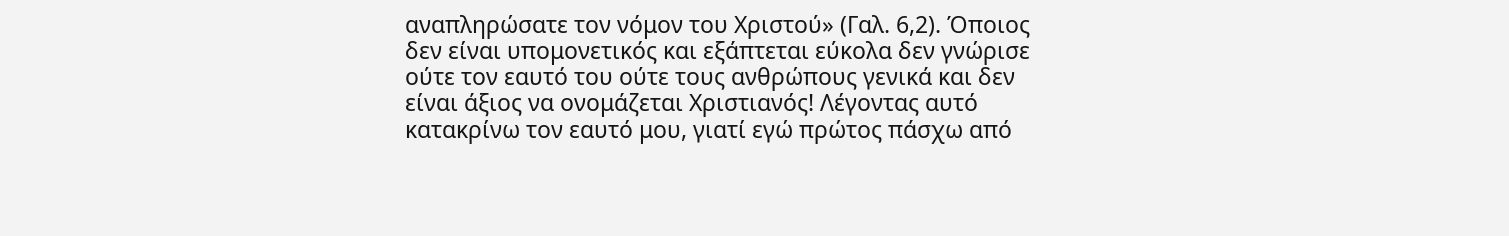αναπληρώσατε τον νόμον του Χριστού» (Γαλ. 6,2). Όποιος δεν είναι υπομονετικός και εξάπτεται εύκολα δεν γνώρισε ούτε τον εαυτό του ούτε τους ανθρώπους γενικά και δεν είναι άξιος να ονομάζεται Χριστιανός! Λέγοντας αυτό κατακρίνω τον εαυτό μου, γιατί εγώ πρώτος πάσχω από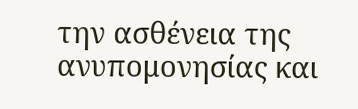την ασθένεια της ανυπομονησίας και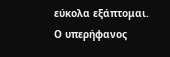εύκολα εξάπτομαι.
Ο υπερήφανος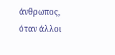άνθρωπος, όταν άλλοι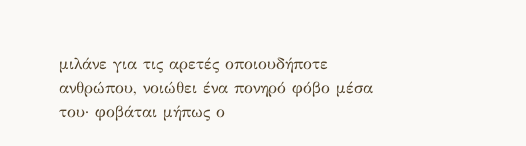μιλάνε για τις αρετές οποιουδήποτε ανθρώπου, νοιώθει ένα πονηρό φόβο μέσα του· φοβάται μήπως ο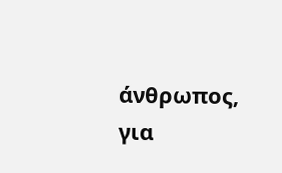άνθρωπος, για